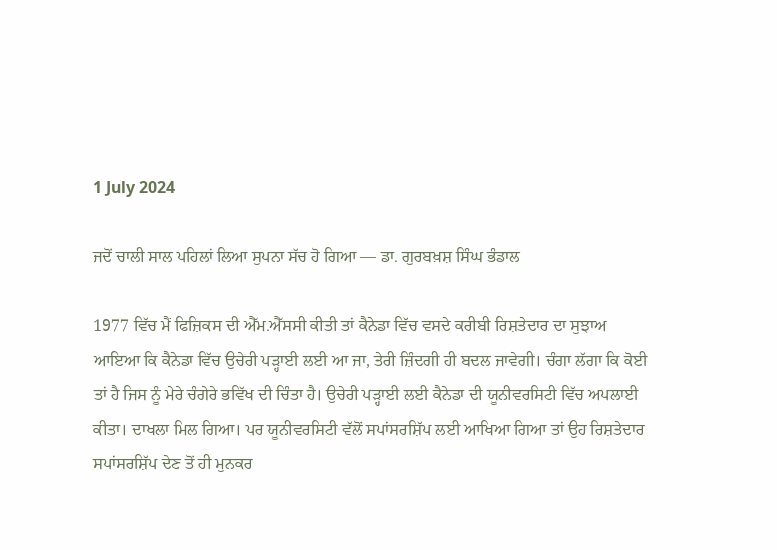1 July 2024

ਜਦੋਂ ਚਾਲੀ ਸਾਲ ਪਹਿਲਾਂ ਲਿਆ ਸੁਪਨਾ ਸੱਚ ਹੋ ਗਿਆ — ਡਾ. ਗੁਰਬਖ਼ਸ਼ ਸਿੰਘ ਭੰਡਾਲ

1977 ਵਿੱਚ ਮੈਂ ਫਿਜ਼ਿਕਸ ਦੀ ਐੱਮ.ਐੱਸਸੀ ਕੀਤੀ ਤਾਂ ਕੈਨੇਡਾ ਵਿੱਚ ਵਸਦੇ ਕਰੀਬੀ ਰਿਸ਼ਤੇਦਾਰ ਦਾ ਸੁਝਾਅ ਆਇਆ ਕਿ ਕੈਨੇਡਾ ਵਿੱਚ ਉਚੇਰੀ ਪੜ੍ਹਾਈ ਲਈ ਆ ਜਾ, ਤੇਰੀ ਜ਼ਿੰਦਗੀ ਹੀ ਬਦਲ ਜਾਵੇਗੀ। ਚੰਗਾ ਲੱਗਾ ਕਿ ਕੋਈ ਤਾਂ ਹੈ ਜਿਸ ਨੂੰ ਮੇਰੇ ਚੰਗੇਰੇ ਭਵਿੱਖ ਦੀ ਚਿੰਤਾ ਹੈ। ਉਚੇਰੀ ਪੜ੍ਹਾਈ ਲਈ ਕੈਨੇਡਾ ਦੀ ਯੂਨੀਵਰਸਿਟੀ ਵਿੱਚ ਅਪਲਾਈ ਕੀਤਾ। ਦਾਖਲਾ ਮਿਲ ਗਿਆ। ਪਰ ਯੂਨੀਵਰਸਿਟੀ ਵੱਲੋਂ ਸਪਾਂਸਰਸ਼ਿੱਪ ਲਈ ਆਖਿਆ ਗਿਆ ਤਾਂ ਉਹ ਰਿਸ਼ਤੇਦਾਰ ਸਪਾਂਸਰਸ਼ਿੱਪ ਦੇਣ ਤੋਂ ਹੀ ਮੁਨਕਰ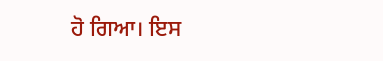ਹੋ ਗਿਆ। ਇਸ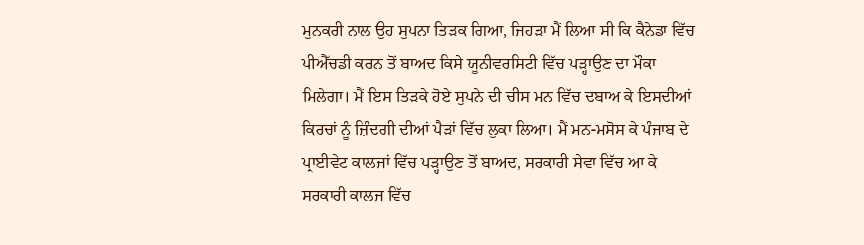ਮੁਨਕਰੀ ਨਾਲ ਉਹ ਸੁਪਨਾ ਤਿੜਕ ਗਿਆ, ਜਿਹੜਾ ਮੈਂ ਲਿਆ ਸੀ ਕਿ ਕੈਨੇਡਾ ਵਿੱਚ ਪੀਐੱਚਡੀ ਕਰਨ ਤੋਂ ਬਾਅਦ ਕਿਸੇ ਯੂਨੀਵਰਸਿਟੀ ਵਿੱਚ ਪੜ੍ਹਾਉਣ ਦਾ ਮੌਕਾ ਮਿਲੇਗਾ। ਮੈਂ ਇਸ ਤਿੜਕੇ ਹੋਏ ਸੁਪਨੇ ਦੀ ਚੀਸ ਮਨ ਵਿੱਚ ਦਬਾਅ ਕੇ ਇਸਦੀਆਂ ਕਿਰਚਾਂ ਨੂੰ ਜ਼ਿੰਦਗੀ ਦੀਆਂ ਪੈੜਾਂ ਵਿੱਚ ਲੁਕਾ ਲਿਆ। ਮੈਂ ਮਨ-ਮਸੋਸ ਕੇ ਪੰਜਾਬ ਦੇ ਪ੍ਰਾਈਵੇਟ ਕਾਲਜਾਂ ਵਿੱਚ ਪੜ੍ਹਾਉਣ ਤੋਂ ਬਾਅਦ, ਸਰਕਾਰੀ ਸੇਵਾ ਵਿੱਚ ਆ ਕੇ ਸਰਕਾਰੀ ਕਾਲਜ ਵਿੱਚ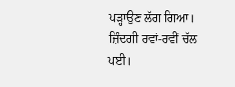ਪੜ੍ਹਾਉਣ ਲੱਗ ਗਿਆ। ਜ਼ਿੰਦਗੀ ਰਵਾਂ-ਰਵੀਂ ਚੱਲ ਪਈ।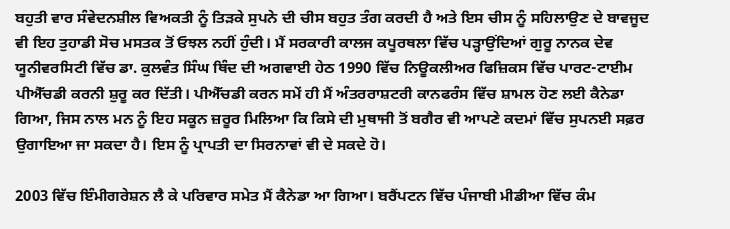ਬਹੁਤੀ ਵਾਰ ਸੰਵੇਦਨਸ਼ੀਲ ਵਿਅਕਤੀ ਨੂੰ ਤਿੜਕੇ ਸੁਪਨੇ ਦੀ ਚੀਸ ਬਹੁਤ ਤੰਗ ਕਰਦੀ ਹੈ ਅਤੇ ਇਸ ਚੀਸ ਨੂੰ ਸਹਿਲਾਉਣ ਦੇ ਬਾਵਜੂਦ ਵੀ ਇਹ ਤੁਹਾਡੀ ਸੋਚ ਮਸਤਕ ਤੋਂ ਓਝਲ ਨਹੀਂ ਹੁੰਦੀ। ਮੈਂ ਸਰਕਾਰੀ ਕਾਲਜ ਕਪੂਰਥਲਾ ਵਿੱਚ ਪੜ੍ਹਾਉਂਦਿਆਂ ਗੁਰੂ ਨਾਨਕ ਦੇਵ ਯੂਨੀਵਰਸਿਟੀ ਵਿੱਚ ਡਾ. ਕੁਲਵੰਤ ਸਿੰਘ ਥਿੰਦ ਦੀ ਅਗਵਾਈ ਹੇਠ 1990 ਵਿੱਚ ਨਿਊਕਲੀਅਰ ਫਿਜ਼ਿਕਸ ਵਿੱਚ ਪਾਰਟ-ਟਾਈਮ ਪੀਐੱਚਡੀ ਕਰਨੀ ਸ਼ੁਰੂ ਕਰ ਦਿੱਤੀ। ਪੀਐੱਚਡੀ ਕਰਨ ਸਮੇਂ ਹੀ ਮੈਂ ਅੰਤਰਰਾਸ਼ਟਰੀ ਕਾਨਫਰੰਸ ਵਿੱਚ ਸ਼ਾਮਲ ਹੋਣ ਲਈ ਕੈਨੇਡਾ ਗਿਆ, ਜਿਸ ਨਾਲ ਮਨ ਨੂੰ ਇਹ ਸਕੂਨ ਜ਼ਰੂਰ ਮਿਲਿਆ ਕਿ ਕਿਸੇ ਦੀ ਮੁਥਾਜੀ ਤੋਂ ਬਗੈਰ ਵੀ ਆਪਣੇ ਕਦਮਾਂ ਵਿੱਚ ਸੁਪਨਈ ਸਫ਼ਰ ਉਗਾਇਆ ਜਾ ਸਕਦਾ ਹੈ। ਇਸ ਨੂੰ ਪ੍ਰਾਪਤੀ ਦਾ ਸਿਰਨਾਵਾਂ ਵੀ ਦੇ ਸਕਦੇ ਹੋ।

2003 ਵਿੱਚ ਇੰਮੀਗਰੇਸ਼ਨ ਲੈ ਕੇ ਪਰਿਵਾਰ ਸਮੇਤ ਮੈਂ ਕੈਨੇਡਾ ਆ ਗਿਆ। ਬਰੈਂਪਟਨ ਵਿੱਚ ਪੰਜਾਬੀ ਮੀਡੀਆ ਵਿੱਚ ਕੰਮ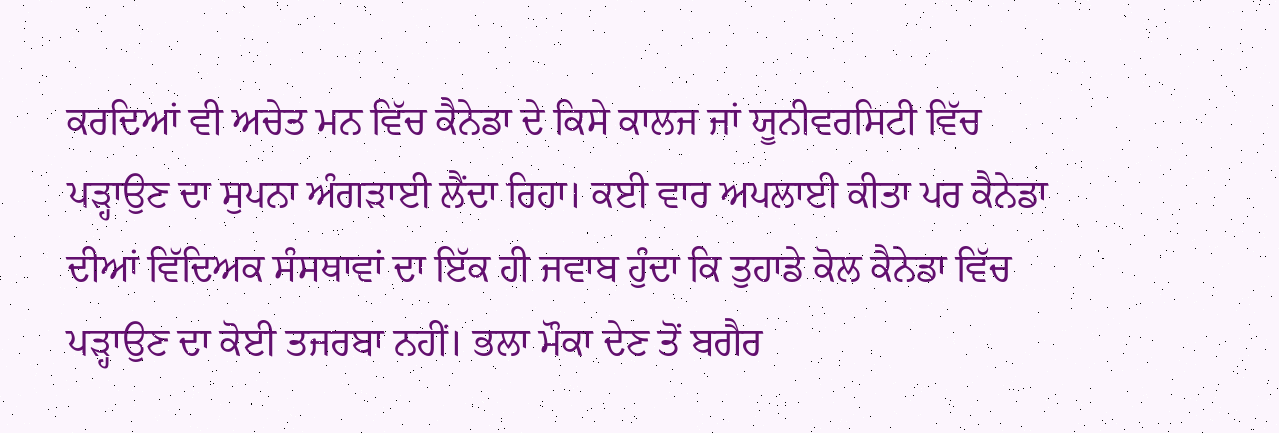ਕਰਦਿਆਂ ਵੀ ਅਚੇਤ ਮਨ ਵਿੱਚ ਕੈਨੇਡਾ ਦੇ ਕਿਸੇ ਕਾਲਜ ਜਾਂ ਯੂਨੀਵਰਸਿਟੀ ਵਿੱਚ ਪੜ੍ਹਾਉਣ ਦਾ ਸੁਪਨਾ ਅੰਗੜਾਈ ਲੈਂਦਾ ਰਿਹਾ। ਕਈ ਵਾਰ ਅਪਲਾਈ ਕੀਤਾ ਪਰ ਕੈਨੇਡਾ ਦੀਆਂ ਵਿੱਦਿਅਕ ਸੰਸਥਾਵਾਂ ਦਾ ਇੱਕ ਹੀ ਜਵਾਬ ਹੁੰਦਾ ਕਿ ਤੁਹਾਡੇ ਕੋਲ ਕੈਨੇਡਾ ਵਿੱਚ ਪੜ੍ਹਾਉਣ ਦਾ ਕੋਈ ਤਜਰਬਾ ਨਹੀਂ। ਭਲਾ ਮੌਕਾ ਦੇਣ ਤੋਂ ਬਗੈਰ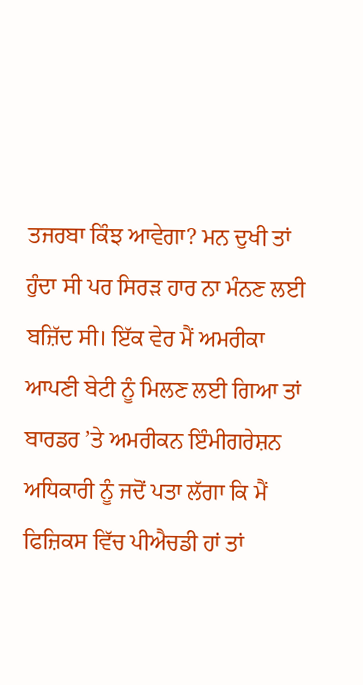ਤਜਰਬਾ ਕਿੰਝ ਆਵੇਗਾ? ਮਨ ਦੁਖੀ ਤਾਂ ਹੁੰਦਾ ਸੀ ਪਰ ਸਿਰੜ ਹਾਰ ਨਾ ਮੰਨਣ ਲਈ ਬਜ਼ਿੱਦ ਸੀ। ਇੱਕ ਵੇਰ ਮੈਂ ਅਮਰੀਕਾ ਆਪਣੀ ਬੇਟੀ ਨੂੰ ਮਿਲਣ ਲਈ ਗਿਆ ਤਾਂ ਬਾਰਡਰ ’ਤੇ ਅਮਰੀਕਨ ਇੰਮੀਗਰੇਸ਼ਨ ਅਧਿਕਾਰੀ ਨੂੰ ਜਦੋਂ ਪਤਾ ਲੱਗਾ ਕਿ ਮੈਂ ਫਿਜ਼ਿਕਸ ਵਿੱਚ ਪੀਐਚਡੀ ਹਾਂ ਤਾਂ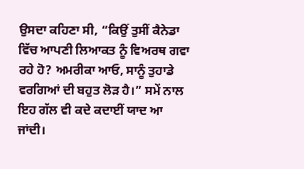ਉਸਦਾ ਕਹਿਣਾ ਸੀ, “ਕਿਉਂ ਤੁਸੀਂ ਕੈਨੇਡਾ ਵਿੱਚ ਆਪਣੀ ਲਿਆਕਤ ਨੂੰ ਵਿਅਰਥ ਗਵਾ ਰਹੇ ਹੋ? ਅਮਰੀਕਾ ਆਓ, ਸਾਨੂੰ ਤੁਹਾਡੇ ਵਰਗਿਆਂ ਦੀ ਬਹੁਤ ਲੋੜ ਹੈ।” ਸਮੇਂ ਨਾਲ ਇਹ ਗੱਲ ਵੀ ਕਦੇ ਕਦਾਈਂ ਯਾਦ ਆ ਜਾਂਦੀ।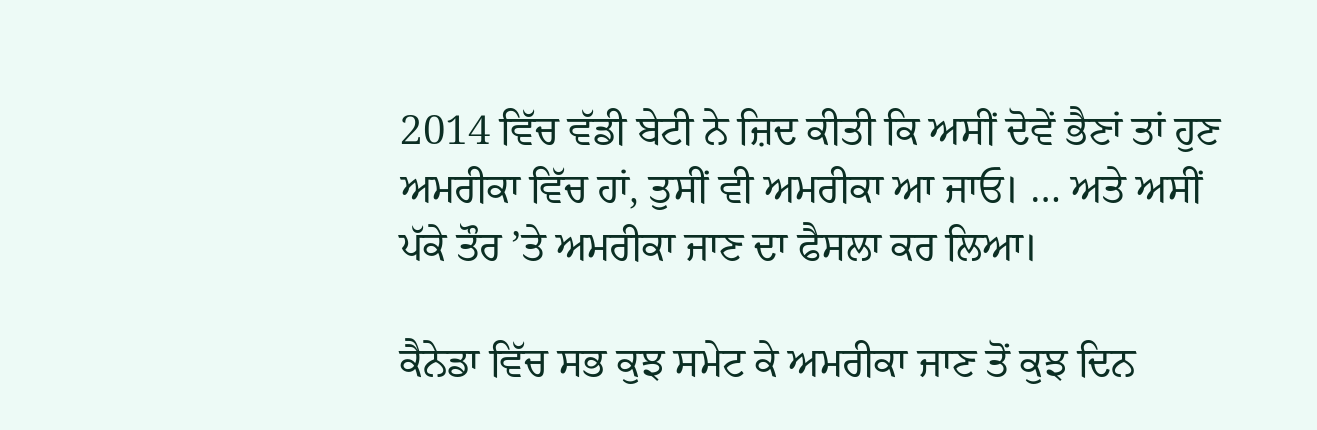2014 ਵਿੱਚ ਵੱਡੀ ਬੇਟੀ ਨੇ ਜ਼ਿਦ ਕੀਤੀ ਕਿ ਅਸੀਂ ਦੋਵੇਂ ਭੈਣਾਂ ਤਾਂ ਹੁਣ ਅਮਰੀਕਾ ਵਿੱਚ ਹਾਂ, ਤੁਸੀਂ ਵੀ ਅਮਰੀਕਾ ਆ ਜਾਓ। … ਅਤੇ ਅਸੀਂ ਪੱਕੇ ਤੌਰ ’ਤੇ ਅਮਰੀਕਾ ਜਾਣ ਦਾ ਫੈਸਲਾ ਕਰ ਲਿਆ।

ਕੈਨੇਡਾ ਵਿੱਚ ਸਭ ਕੁਝ ਸਮੇਟ ਕੇ ਅਮਰੀਕਾ ਜਾਣ ਤੋਂ ਕੁਝ ਦਿਨ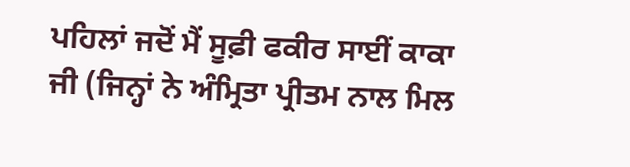ਪਹਿਲਾਂ ਜਦੋਂ ਮੈਂ ਸੂਫ਼ੀ ਫਕੀਰ ਸਾਈਂ ਕਾਕਾ ਜੀ (ਜਿਨ੍ਹਾਂ ਨੇ ਅੰਮ੍ਰਿਤਾ ਪ੍ਰੀਤਮ ਨਾਲ ਮਿਲ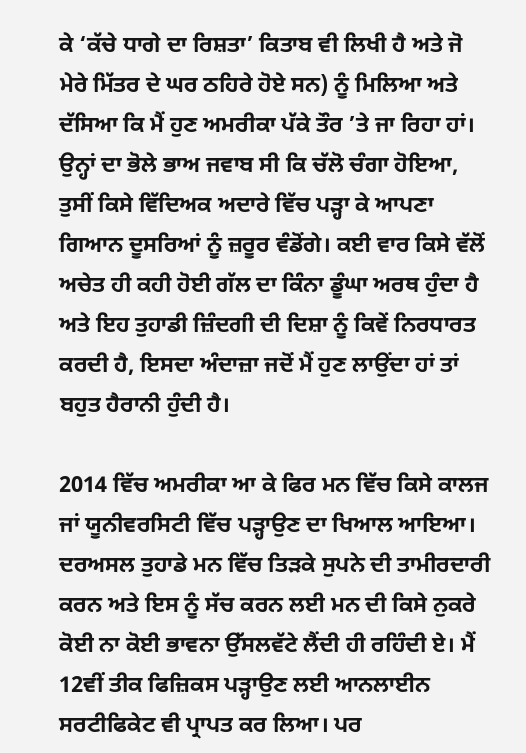ਕੇ ‘ਕੱਚੇ ਧਾਗੇ ਦਾ ਰਿਸ਼ਤਾ’ ਕਿਤਾਬ ਵੀ ਲਿਖੀ ਹੈ ਅਤੇ ਜੋ ਮੇਰੇ ਮਿੱਤਰ ਦੇ ਘਰ ਠਹਿਰੇ ਹੋਏ ਸਨ) ਨੂੰ ਮਿਲਿਆ ਅਤੇ ਦੱਸਿਆ ਕਿ ਮੈਂ ਹੁਣ ਅਮਰੀਕਾ ਪੱਕੇ ਤੌਰ ’ਤੇ ਜਾ ਰਿਹਾ ਹਾਂ। ਉਨ੍ਹਾਂ ਦਾ ਭੋਲੇ ਭਾਅ ਜਵਾਬ ਸੀ ਕਿ ਚੱਲੋ ਚੰਗਾ ਹੋਇਆ, ਤੁਸੀਂ ਕਿਸੇ ਵਿੱਦਿਅਕ ਅਦਾਰੇ ਵਿੱਚ ਪੜ੍ਹਾ ਕੇ ਆਪਣਾ ਗਿਆਨ ਦੂਸਰਿਆਂ ਨੂੰ ਜ਼ਰੂਰ ਵੰਡੋਂਗੇ। ਕਈ ਵਾਰ ਕਿਸੇ ਵੱਲੋਂ ਅਚੇਤ ਹੀ ਕਹੀ ਹੋਈ ਗੱਲ ਦਾ ਕਿੰਨਾ ਡੂੰਘਾ ਅਰਥ ਹੁੰਦਾ ਹੈ ਅਤੇ ਇਹ ਤੁਹਾਡੀ ਜ਼ਿੰਦਗੀ ਦੀ ਦਿਸ਼ਾ ਨੂੰ ਕਿਵੇਂ ਨਿਰਧਾਰਤ ਕਰਦੀ ਹੈ, ਇਸਦਾ ਅੰਦਾਜ਼ਾ ਜਦੋਂ ਮੈਂ ਹੁਣ ਲਾਉਂਦਾ ਹਾਂ ਤਾਂ ਬਹੁਤ ਹੈਰਾਨੀ ਹੁੰਦੀ ਹੈ।

2014 ਵਿੱਚ ਅਮਰੀਕਾ ਆ ਕੇ ਫਿਰ ਮਨ ਵਿੱਚ ਕਿਸੇ ਕਾਲਜ ਜਾਂ ਯੂਨੀਵਰਸਿਟੀ ਵਿੱਚ ਪੜ੍ਹਾਉਣ ਦਾ ਖਿਆਲ ਆਇਆ। ਦਰਅਸਲ ਤੁਹਾਡੇ ਮਨ ਵਿੱਚ ਤਿੜਕੇ ਸੁਪਨੇ ਦੀ ਤਾਮੀਰਦਾਰੀ ਕਰਨ ਅਤੇ ਇਸ ਨੂੰ ਸੱਚ ਕਰਨ ਲਈ ਮਨ ਦੀ ਕਿਸੇ ਨੁਕਰੇ ਕੋਈ ਨਾ ਕੋਈ ਭਾਵਨਾ ਉੱਸਲਵੱਟੇ ਲੈਂਦੀ ਹੀ ਰਹਿੰਦੀ ਏ। ਮੈਂ 12ਵੀਂ ਤੀਕ ਫਿਜ਼ਿਕਸ ਪੜ੍ਹਾਉਣ ਲਈ ਆਨਲਾਈਨ ਸਰਟੀਫਿਕੇਟ ਵੀ ਪ੍ਰਾਪਤ ਕਰ ਲਿਆ। ਪਰ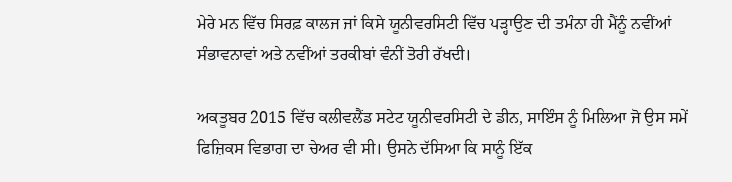ਮੇਰੇ ਮਨ ਵਿੱਚ ਸਿਰਫ਼ ਕਾਲਜ ਜਾਂ ਕਿਸੇ ਯੂਨੀਵਰਸਿਟੀ ਵਿੱਚ ਪੜ੍ਹਾਉਣ ਦੀ ਤਮੰਨਾ ਹੀ ਮੈਂਨੂੰ ਨਵੀਂਆਂ ਸੰਭਾਵਨਾਵਾਂ ਅਤੇ ਨਵੀਂਆਂ ਤਰਕੀਬਾਂ ਵੰਨੀਂ ਤੋਰੀ ਰੱਖਦੀ।

ਅਕਤੂਬਰ 2015 ਵਿੱਚ ਕਲੀਵਲੈਂਡ ਸਟੇਟ ਯੂਨੀਵਰਸਿਟੀ ਦੇ ਡੀਨ, ਸਾਇੰਸ ਨੂੰ ਮਿਲਿਆ ਜੋ ਉਸ ਸਮੇਂ ਫਿਜ਼ਿਕਸ ਵਿਭਾਗ ਦਾ ਚੇਅਰ ਵੀ ਸੀ। ਉਸਨੇ ਦੱਸਿਆ ਕਿ ਸਾਨੂੰ ਇੱਕ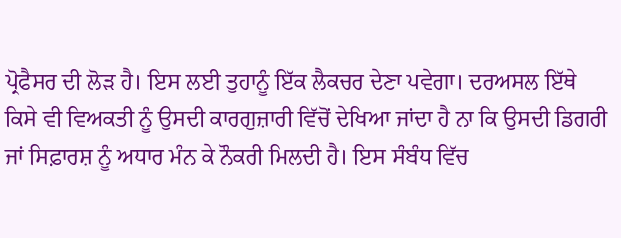ਪ੍ਰੋਫੈਸਰ ਦੀ ਲੋੜ ਹੈ। ਇਸ ਲਈ ਤੁਹਾਨੂੰ ਇੱਕ ਲੈਕਚਰ ਦੇਣਾ ਪਵੇਗਾ। ਦਰਅਸਲ ਇੱਥੇ ਕਿਸੇ ਵੀ ਵਿਅਕਤੀ ਨੂੰ ਉਸਦੀ ਕਾਰਗੁਜ਼ਾਰੀ ਵਿੱਚੋਂ ਦੇਖਿਆ ਜਾਂਦਾ ਹੈ ਨਾ ਕਿ ਉਸਦੀ ਡਿਗਰੀ ਜਾਂ ਸਿਫ਼ਾਰਸ਼ ਨੂੰ ਅਧਾਰ ਮੰਨ ਕੇ ਨੌਕਰੀ ਮਿਲਦੀ ਹੈ। ਇਸ ਸੰਬੰਧ ਵਿੱਚ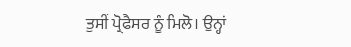ਤੁਸੀਂ ਪ੍ਰੋਫੈਸਰ ਨੂੰ ਮਿਲੋ। ਉਨ੍ਹਾਂ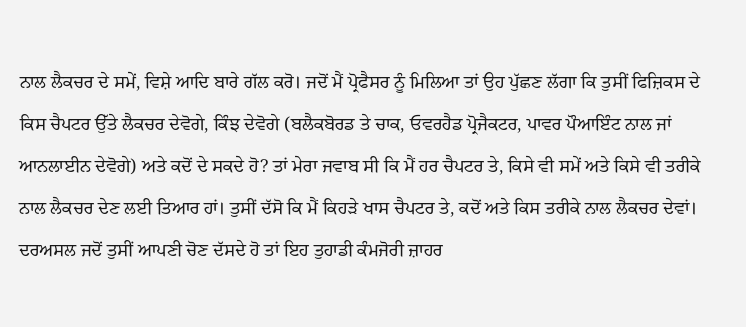ਨਾਲ ਲੈਕਚਰ ਦੇ ਸਮੇਂ, ਵਿਸ਼ੇ ਆਦਿ ਬਾਰੇ ਗੱਲ ਕਰੋ। ਜਦੋਂ ਮੈਂ ਪ੍ਰੋਫੈਸਰ ਨੂੰ ਮਿਲਿਆ ਤਾਂ ਉਹ ਪੁੱਛਣ ਲੱਗਾ ਕਿ ਤੁਸੀਂ ਫਿਜ਼ਿਕਸ ਦੇ ਕਿਸ ਚੈਪਟਰ ਉੱਤੇ ਲੈਕਚਰ ਦੇਵੋਗੇ, ਕਿੰਝ ਦੇਵੋਗੇ (ਬਲੈਕਬੋਰਡ ਤੇ ਚਾਕ, ਓਵਰਹੈਡ ਪ੍ਰੋਜੈਕਟਰ, ਪਾਵਰ ਪੌਆਇੰਟ ਨਾਲ ਜਾਂ ਆਨਲਾਈਨ ਦੇਵੋਗੇ) ਅਤੇ ਕਦੋਂ ਦੇ ਸਕਦੇ ਹੋ? ਤਾਂ ਮੇਰਾ ਜਵਾਬ ਸੀ ਕਿ ਮੈਂ ਹਰ ਚੈਪਟਰ ਤੇ, ਕਿਸੇ ਵੀ ਸਮੇਂ ਅਤੇ ਕਿਸੇ ਵੀ ਤਰੀਕੇ ਨਾਲ ਲੈਕਚਰ ਦੇਣ ਲਈ ਤਿਆਰ ਹਾਂ। ਤੁਸੀਂ ਦੱਸੋ ਕਿ ਮੈਂ ਕਿਹੜੇ ਖਾਸ ਚੈਪਟਰ ਤੇ, ਕਦੋਂ ਅਤੇ ਕਿਸ ਤਰੀਕੇ ਨਾਲ ਲੈਕਚਰ ਦੇਵਾਂ। ਦਰਅਸਲ ਜਦੋਂ ਤੁਸੀਂ ਆਪਣੀ ਚੋਣ ਦੱਸਦੇ ਹੋ ਤਾਂ ਇਹ ਤੁਹਾਡੀ ਕੰਮਜੋਰੀ ਜ਼ਾਹਰ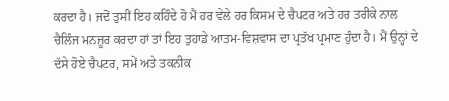ਕਰਦਾ ਹੈ। ਜਦੋਂ ਤੁਸੀਂ ਇਹ ਕਹਿੰਦੇ ਹੋ ਮੈਂ ਹਰ ਵੇਲੇ ਹਰ ਕਿਸਮ ਦੇ ਚੈਪਟਰ ਅਤੇ ਹਰ ਤਰੀਕੇ ਨਾਲ ਚੈਲਿੰਜ ਮਨਜ਼ੂਰ ਕਰਦਾ ਹਾਂ ਤਾਂ ਇਹ ਤੁਹਾਡੇ ਆਤਮ-ਵਿਸ਼ਵਾਸ ਦਾ ਪ੍ਰਤੱਖ ਪ੍ਰਮਾਣ ਹੁੰਦਾ ਹੈ। ਮੈਂ ਉਨ੍ਹਾਂ ਦੇ ਦੱਸੇ ਹੋਏ ਚੈਪਟਰ, ਸਮੇਂ ਅਤੇ ਤਕਨੀਕ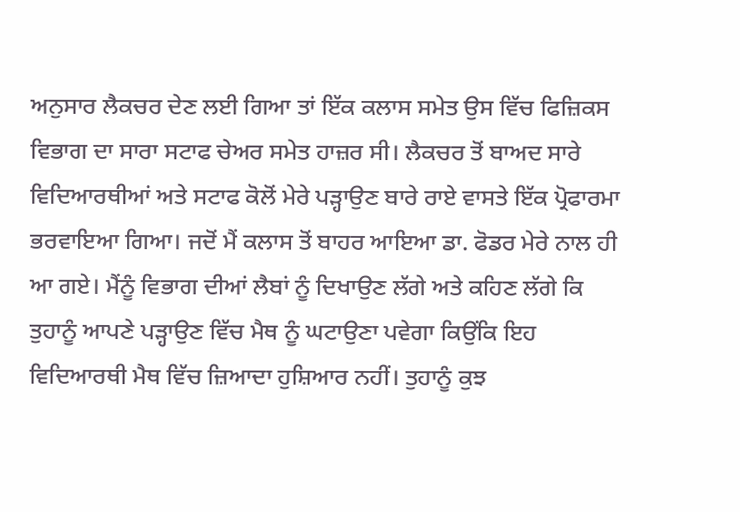ਅਨੁਸਾਰ ਲੈਕਚਰ ਦੇਣ ਲਈ ਗਿਆ ਤਾਂ ਇੱਕ ਕਲਾਸ ਸਮੇਤ ਉਸ ਵਿੱਚ ਫਿਜ਼ਿਕਸ ਵਿਭਾਗ ਦਾ ਸਾਰਾ ਸਟਾਫ ਚੇਅਰ ਸਮੇਤ ਹਾਜ਼ਰ ਸੀ। ਲੈਕਚਰ ਤੋਂ ਬਾਅਦ ਸਾਰੇ ਵਿਦਿਆਰਥੀਆਂ ਅਤੇ ਸਟਾਫ ਕੋਲੋਂ ਮੇਰੇ ਪੜ੍ਹਾਉਣ ਬਾਰੇ ਰਾਏ ਵਾਸਤੇ ਇੱਕ ਪ੍ਰੋਫਾਰਮਾ ਭਰਵਾਇਆ ਗਿਆ। ਜਦੋਂ ਮੈਂ ਕਲਾਸ ਤੋਂ ਬਾਹਰ ਆਇਆ ਡਾ. ਫੋਡਰ ਮੇਰੇ ਨਾਲ ਹੀ ਆ ਗਏ। ਮੈਂਨੂੰ ਵਿਭਾਗ ਦੀਆਂ ਲੈਬਾਂ ਨੂੰ ਦਿਖਾਉਣ ਲੱਗੇ ਅਤੇ ਕਹਿਣ ਲੱਗੇ ਕਿ ਤੁਹਾਨੂੰ ਆਪਣੇ ਪੜ੍ਹਾਉਣ ਵਿੱਚ ਮੈਥ ਨੂੰ ਘਟਾਉਣਾ ਪਵੇਗਾ ਕਿਉਂਕਿ ਇਹ ਵਿਦਿਆਰਥੀ ਮੈਥ ਵਿੱਚ ਜ਼ਿਆਦਾ ਹੁਸ਼ਿਆਰ ਨਹੀਂ। ਤੁਹਾਨੂੰ ਕੁਝ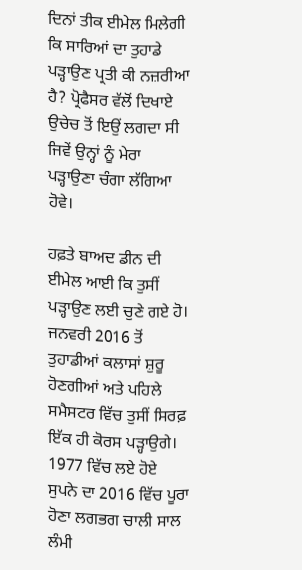ਦਿਨਾਂ ਤੀਕ ਈਮੇਲ ਮਿਲੇਗੀ ਕਿ ਸਾਰਿਆਂ ਦਾ ਤੁਹਾਡੇ ਪੜ੍ਹਾਉਣ ਪ੍ਰਤੀ ਕੀ ਨਜ਼ਰੀਆ ਹੈ? ਪ੍ਰੋਫੈਸਰ ਵੱਲੋਂ ਦਿਖਾਏ ਉਚੇਚ ਤੋਂ ਇਉਂ ਲਗਦਾ ਸੀ ਜਿਵੇਂ ਉਨ੍ਹਾਂ ਨੂੰ ਮੇਰਾ ਪੜ੍ਹਾਉਣਾ ਚੰਗਾ ਲੱਗਿਆ ਹੋਵੇ।

ਹਫ਼ਤੇ ਬਾਅਦ ਡੀਨ ਦੀ ਈਮੇਲ ਆਈ ਕਿ ਤੁਸੀਂ ਪੜ੍ਹਾਉਣ ਲਈ ਚੁਣੇ ਗਏ ਹੋ। ਜਨਵਰੀ 2016 ਤੋਂ ਤੁਹਾਡੀਆਂ ਕਲਾਸਾਂ ਸ਼ੁਰੂ ਹੋਣਗੀਆਂ ਅਤੇ ਪਹਿਲੇ ਸਮੈਸਟਰ ਵਿੱਚ ਤੁਸੀਂ ਸਿਰਫ਼ ਇੱਕ ਹੀ ਕੋਰਸ ਪੜ੍ਹਾਉਗੇ। 1977 ਵਿੱਚ ਲਏ ਹੋਏ ਸੁਪਨੇ ਦਾ 2016 ਵਿੱਚ ਪੂਰਾ ਹੋਣਾ ਲਗਭਗ ਚਾਲੀ ਸਾਲ ਲੰਮੀ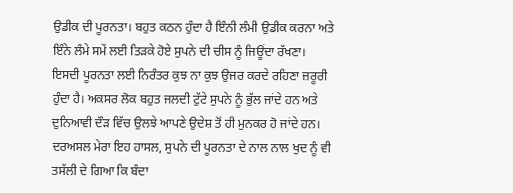ਉਡੀਕ ਦੀ ਪੂਰਨਤਾ। ਬਹੁਤ ਕਠਨ ਹੁੰਦਾ ਹੈ ਇੰਨੀ ਲੰਮੀ ਉਡੀਕ ਕਰਨਾ ਅਤੇ ਇੰਨੇ ਲੰਮੇ ਸਮੇਂ ਲਈ ਤਿੜਕੇ ਹੋਏ ਸੁਪਨੇ ਦੀ ਚੀਸ ਨੂੰ ਜਿਊਂਦਾ ਰੱਖਣਾ। ਇਸਦੀ ਪੂਰਨਤਾ ਲਈ ਨਿਰੰਤਰ ਕੁਝ ਨਾ ਕੁਝ ਉਜਰ ਕਰਦੇ ਰਹਿਣਾ ਜ਼ਰੂਰੀ ਹੁੰਦਾ ਹੈ। ਅਕਸਰ ਲੋਕ ਬਹੁਤ ਜਲਦੀ ਟੁੱਟੇ ਸੁਪਨੇ ਨੂੰ ਭੁੱਲ ਜਾਂਦੇ ਹਨ ਅਤੇ ਦੁਨਿਆਵੀ ਦੌੜ ਵਿੱਚ ਉਲਝੇ ਆਪਣੇ ਉਦੇਸ਼ ਤੋਂ ਹੀ ਮੁਨਕਰ ਹੋ ਜਾਂਦੇ ਹਨ। ਦਰਅਸਲ ਮੇਰਾ ਇਹ ਹਾਸਲ, ਸੁਪਨੇ ਦੀ ਪੂਰਨਤਾ ਦੇ ਨਾਲ ਨਾਲ ਖੁਦ ਨੂੰ ਵੀ ਤਸੱਲੀ ਦੇ ਗਿਆ ਕਿ ਬੰਦਾ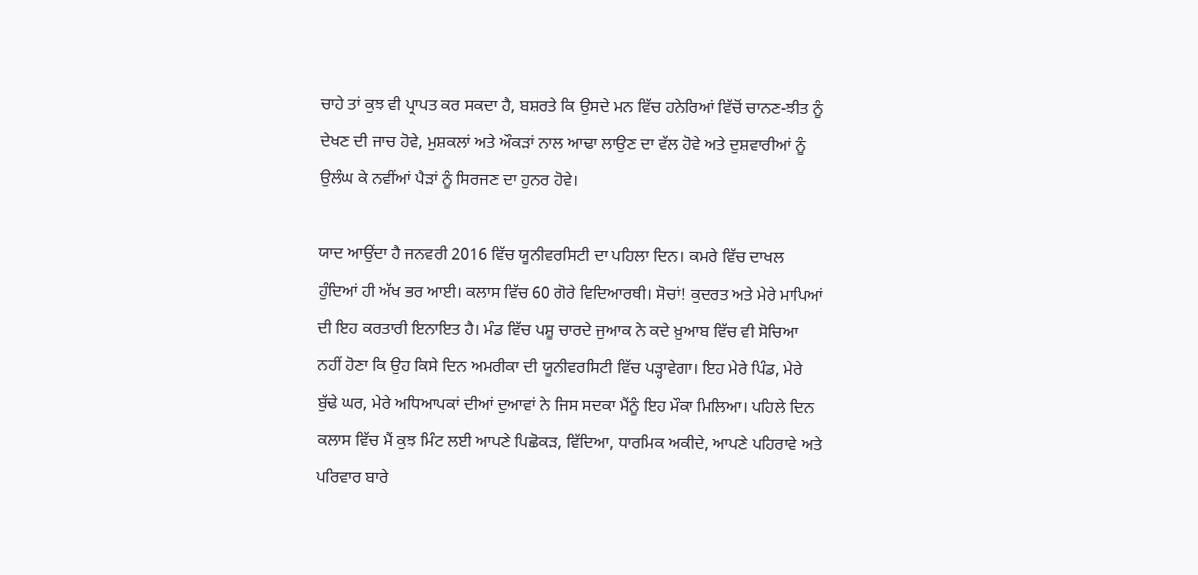ਚਾਹੇ ਤਾਂ ਕੁਝ ਵੀ ਪ੍ਰਾਪਤ ਕਰ ਸਕਦਾ ਹੈ, ਬਸ਼ਰਤੇ ਕਿ ਉਸਦੇ ਮਨ ਵਿੱਚ ਹਨੇਰਿਆਂ ਵਿੱਚੋਂ ਚਾਨਣ-ਝੀਤ ਨੂੰ ਦੇਖਣ ਦੀ ਜਾਚ ਹੋਵੇ, ਮੁਸ਼ਕਲਾਂ ਅਤੇ ਔਕੜਾਂ ਨਾਲ ਆਢਾ ਲਾਉਣ ਦਾ ਵੱਲ ਹੋਵੇ ਅਤੇ ਦੁਸ਼ਵਾਰੀਆਂ ਨੂੰ ਉਲੰਘ ਕੇ ਨਵੀਂਆਂ ਪੈੜਾਂ ਨੂੰ ਸਿਰਜਣ ਦਾ ਹੁਨਰ ਹੋਵੇ।

ਯਾਦ ਆਉਂਦਾ ਹੈ ਜਨਵਰੀ 2016 ਵਿੱਚ ਯੂਨੀਵਰਸਿਟੀ ਦਾ ਪਹਿਲਾ ਦਿਨ। ਕਮਰੇ ਵਿੱਚ ਦਾਖਲ ਹੁੰਦਿਆਂ ਹੀ ਅੱਖ ਭਰ ਆਈ। ਕਲਾਸ ਵਿੱਚ 60 ਗੋਰੇ ਵਿਦਿਆਰਥੀ। ਸੋਚਾਂ! ਕੁਦਰਤ ਅਤੇ ਮੇਰੇ ਮਾਪਿਆਂ ਦੀ ਇਹ ਕਰਤਾਰੀ ਇਨਾਇਤ ਹੈ। ਮੰਡ ਵਿੱਚ ਪਸ਼ੂ ਚਾਰਦੇ ਜੁਆਕ ਨੇ ਕਦੇ ਖ਼ੁਆਬ ਵਿੱਚ ਵੀ ਸੋਚਿਆ ਨਹੀਂ ਹੋਣਾ ਕਿ ਉਹ ਕਿਸੇ ਦਿਨ ਅਮਰੀਕਾ ਦੀ ਯੂਨੀਵਰਸਿਟੀ ਵਿੱਚ ਪੜ੍ਹਾਵੇਗਾ। ਇਹ ਮੇਰੇ ਪਿੰਡ, ਮੇਰੇ ਬੁੱਢੇ ਘਰ, ਮੇਰੇ ਅਧਿਆਪਕਾਂ ਦੀਆਂ ਦੁਆਵਾਂ ਨੇ ਜਿਸ ਸਦਕਾ ਮੈਂਨੂੰ ਇਹ ਮੌਕਾ ਮਿਲਿਆ। ਪਹਿਲੇ ਦਿਨ ਕਲਾਸ ਵਿੱਚ ਮੈਂ ਕੁਝ ਮਿੰਟ ਲਈ ਆਪਣੇ ਪਿਛੋਕੜ, ਵਿੱਦਿਆ, ਧਾਰਮਿਕ ਅਕੀਦੇ, ਆਪਣੇ ਪਹਿਰਾਵੇ ਅਤੇ ਪਰਿਵਾਰ ਬਾਰੇ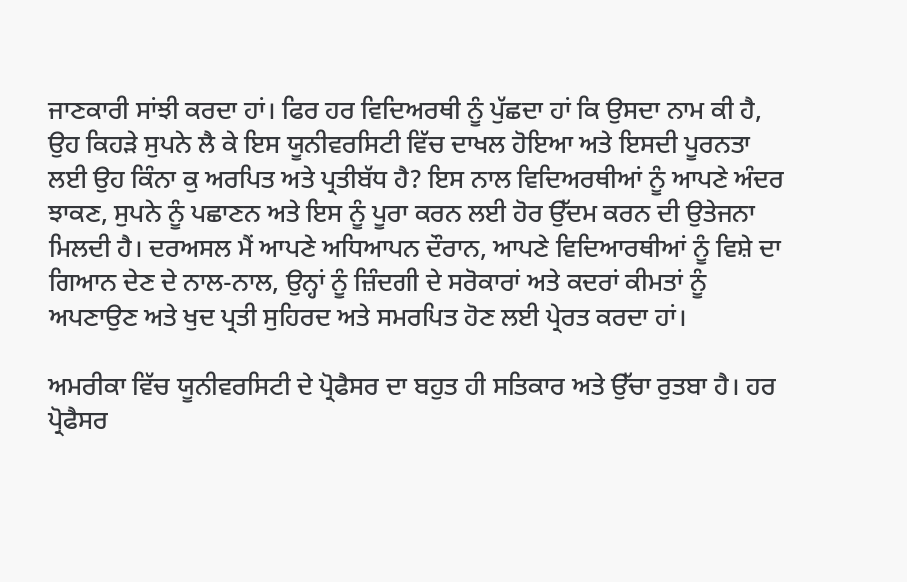ਜਾਣਕਾਰੀ ਸਾਂਝੀ ਕਰਦਾ ਹਾਂ। ਫਿਰ ਹਰ ਵਿਦਿਅਰਥੀ ਨੂੰ ਪੁੱਛਦਾ ਹਾਂ ਕਿ ਉਸਦਾ ਨਾਮ ਕੀ ਹੈ, ਉਹ ਕਿਹੜੇ ਸੁਪਨੇ ਲੈ ਕੇ ਇਸ ਯੂਨੀਵਰਸਿਟੀ ਵਿੱਚ ਦਾਖਲ ਹੋਇਆ ਅਤੇ ਇਸਦੀ ਪੂਰਨਤਾ ਲਈ ਉਹ ਕਿੰਨਾ ਕੁ ਅਰਪਿਤ ਅਤੇ ਪ੍ਰਤੀਬੱਧ ਹੈ? ਇਸ ਨਾਲ ਵਿਦਿਅਰਥੀਆਂ ਨੂੰ ਆਪਣੇ ਅੰਦਰ ਝਾਕਣ, ਸੁਪਨੇ ਨੂੰ ਪਛਾਣਨ ਅਤੇ ਇਸ ਨੂੰ ਪੂਰਾ ਕਰਨ ਲਈ ਹੋਰ ਉੱਦਮ ਕਰਨ ਦੀ ਉਤੇਜਨਾ ਮਿਲਦੀ ਹੈ। ਦਰਅਸਲ ਮੈਂ ਆਪਣੇ ਅਧਿਆਪਨ ਦੌਰਾਨ, ਆਪਣੇ ਵਿਦਿਆਰਥੀਆਂ ਨੂੰ ਵਿਸ਼ੇ ਦਾ ਗਿਆਨ ਦੇਣ ਦੇ ਨਾਲ-ਨਾਲ, ਉਨ੍ਹਾਂ ਨੂੰ ਜ਼ਿੰਦਗੀ ਦੇ ਸਰੋਕਾਰਾਂ ਅਤੇ ਕਦਰਾਂ ਕੀਮਤਾਂ ਨੂੰ ਅਪਣਾਉਣ ਅਤੇ ਖੁਦ ਪ੍ਰਤੀ ਸੁਹਿਰਦ ਅਤੇ ਸਮਰਪਿਤ ਹੋਣ ਲਈ ਪ੍ਰੇਰਤ ਕਰਦਾ ਹਾਂ।

ਅਮਰੀਕਾ ਵਿੱਚ ਯੂਨੀਵਰਸਿਟੀ ਦੇ ਪ੍ਰੋਫੈਸਰ ਦਾ ਬਹੁਤ ਹੀ ਸਤਿਕਾਰ ਅਤੇ ਉੱਚਾ ਰੁਤਬਾ ਹੈ। ਹਰ ਪ੍ਰੋਫੈਸਰ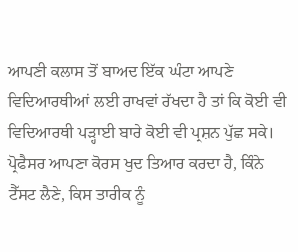ਆਪਣੀ ਕਲਾਸ ਤੋਂ ਬਾਅਦ ਇੱਕ ਘੰਟਾ ਆਪਣੇ ਵਿਦਿਆਰਥੀਆਂ ਲਈ ਰਾਖਵਾਂ ਰੱਖਦਾ ਹੈ ਤਾਂ ਕਿ ਕੋਈ ਵੀ ਵਿਦਿਆਰਥੀ ਪੜ੍ਹਾਈ ਬਾਰੇ ਕੋਈ ਵੀ ਪ੍ਰਸ਼ਨ ਪੁੱਛ ਸਕੇ। ਪ੍ਰੋਫੈਸਰ ਆਪਣਾ ਕੋਰਸ ਖੁਦ ਤਿਆਰ ਕਰਦਾ ਹੈ, ਕਿੰਨੇ ਟੈੱਸਟ ਲੈਣੇ, ਕਿਸ ਤਾਰੀਕ ਨੂੰ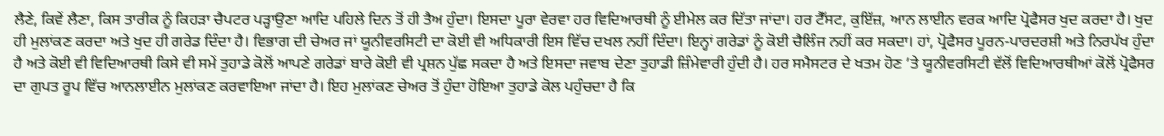ਲੈਣੇ, ਕਿਵੇਂ ਲੈਣਾ, ਕਿਸ ਤਾਰੀਕ ਨੂੰ ਕਿਹੜਾ ਚੈਪਟਰ ਪੜ੍ਹਾਉਣਾ ਆਦਿ ਪਹਿਲੇ ਦਿਨ ਤੋਂ ਹੀ ਤੈਅ ਹੁੰਦਾ। ਇਸਦਾ ਪੂਰਾ ਵੇਰਵਾ ਹਰ ਵਿਦਿਆਰਥੀ ਨੂੰ ਈਮੇਲ ਕਰ ਦਿੱਤਾ ਜਾਂਦਾ। ਹਰ ਟੈੱਸਟ, ਕੁਇੱਜ਼, ਆਨ ਲਾਈਨ ਵਰਕ ਆਦਿ ਪ੍ਰੋਫੈਸਰ ਖੁਦ ਕਰਦਾ ਹੈ। ਖੁਦ ਹੀ ਮੁਲਾਂਕਣ ਕਰਦਾ ਅਤੇ ਖੁਦ ਹੀ ਗਰੇਡ ਦਿੰਦਾ ਹੈ। ਵਿਭਾਗ ਦੀ ਚੇਅਰ ਜਾਂ ਯੂਨੀਵਰਸਿਟੀ ਦਾ ਕੋਈ ਵੀ ਅਧਿਕਾਰੀ ਇਸ ਵਿੱਚ ਦਖਲ ਨਹੀਂ ਦਿੰਦਾ। ਇਨ੍ਹਾਂ ਗਰੇਡਾਂ ਨੂੰ ਕੋਈ ਚੈਲਿੰਜ ਨਹੀਂ ਕਰ ਸਕਦਾ। ਹਾਂ, ਪ੍ਰੋਫੈਸਰ ਪੂਰਨ-ਪਾਰਦਰਸ਼ੀ ਅਤੇ ਨਿਰਪੱਖ ਹੁੰਦਾ ਹੈ ਅਤੇ ਕੋਈ ਵੀ ਵਿਦਿਆਰਥੀ ਕਿਸੇ ਵੀ ਸਮੇਂ ਤੁਹਾਡੇ ਕੋਲੋਂ ਆਪਣੇ ਗਰੇਡਾਂ ਬਾਰੇ ਕੋਈ ਵੀ ਪ੍ਰਸ਼ਨ ਪੁੱਛ ਸਕਦਾ ਹੈ ਅਤੇ ਇਸਦਾ ਜਵਾਬ ਦੇਣਾ ਤੁਹਾਡੀ ਜ਼ਿੰਮੇਵਾਰੀ ਹੁੰਦੀ ਹੈ। ਹਰ ਸਮੈਸਟਰ ਦੇ ਖਤਮ ਹੋਣ ’ਤੇ ਯੂਨੀਵਰਸਿਟੀ ਵੱਲੋਂ ਵਿਦਿਆਰਥੀਆਂ ਕੋਲੋਂ ਪ੍ਰੋਫੈਸਰ ਦਾ ਗੁਪਤ ਰੂਪ ਵਿੱਚ ਆਨਲਾਈਨ ਮੁਲਾਂਕਣ ਕਰਵਾਇਆ ਜਾਂਦਾ ਹੈ। ਇਹ ਮੁਲਾਂਕਣ ਚੇਅਰ ਤੋਂ ਹੁੰਦਾ ਹੋਇਆ ਤੁਹਾਡੇ ਕੋਲ ਪਹੁੰਚਦਾ ਹੈ ਕਿ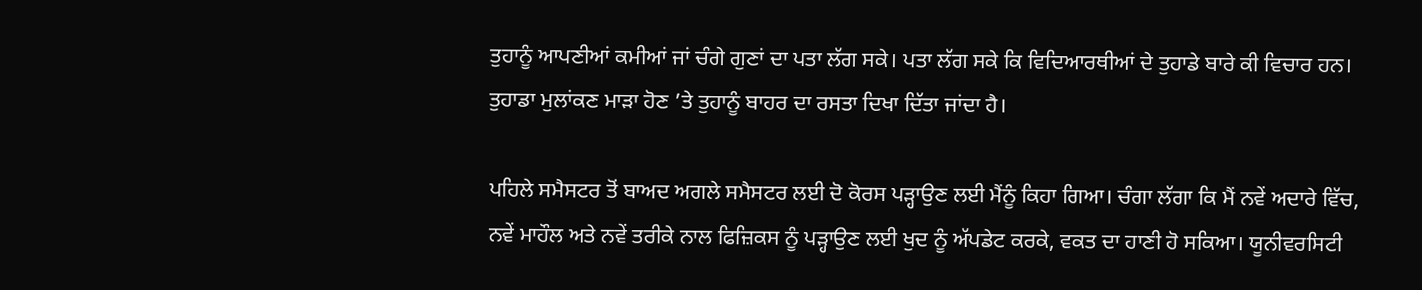ਤੁਹਾਨੂੰ ਆਪਣੀਆਂ ਕਮੀਆਂ ਜਾਂ ਚੰਗੇ ਗੁਣਾਂ ਦਾ ਪਤਾ ਲੱਗ ਸਕੇ। ਪਤਾ ਲੱਗ ਸਕੇ ਕਿ ਵਿਦਿਆਰਥੀਆਂ ਦੇ ਤੁਹਾਡੇ ਬਾਰੇ ਕੀ ਵਿਚਾਰ ਹਨ। ਤੁਹਾਡਾ ਮੁਲਾਂਕਣ ਮਾੜਾ ਹੋਣ ’ਤੇ ਤੁਹਾਨੂੰ ਬਾਹਰ ਦਾ ਰਸਤਾ ਦਿਖਾ ਦਿੱਤਾ ਜਾਂਦਾ ਹੈ।

ਪਹਿਲੇ ਸਮੈਸਟਰ ਤੋਂ ਬਾਅਦ ਅਗਲੇ ਸਮੈਸਟਰ ਲਈ ਦੋ ਕੋਰਸ ਪੜ੍ਹਾਉਣ ਲਈ ਮੈਂਨੂੰ ਕਿਹਾ ਗਿਆ। ਚੰਗਾ ਲੱਗਾ ਕਿ ਮੈਂ ਨਵੇਂ ਅਦਾਰੇ ਵਿੱਚ, ਨਵੇਂ ਮਾਹੌਲ ਅਤੇ ਨਵੇਂ ਤਰੀਕੇ ਨਾਲ ਫਿਜ਼ਿਕਸ ਨੂੰ ਪੜ੍ਹਾਉਣ ਲਈ ਖੁਦ ਨੂੰ ਅੱਪਡੇਟ ਕਰਕੇ, ਵਕਤ ਦਾ ਹਾਣੀ ਹੋ ਸਕਿਆ। ਯੂਨੀਵਰਸਿਟੀ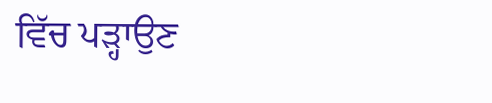ਵਿੱਚ ਪੜ੍ਹਾਉਣ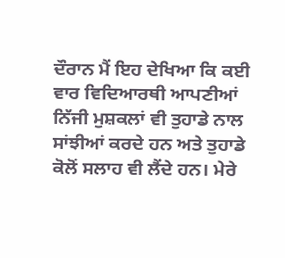ਦੌਰਾਨ ਮੈਂ ਇਹ ਦੇਖਿਆ ਕਿ ਕਈ ਵਾਰ ਵਿਦਿਆਰਥੀ ਆਪਣੀਆਂ ਨਿੱਜੀ ਮੁਸ਼ਕਲਾਂ ਵੀ ਤੁਹਾਡੇ ਨਾਲ ਸਾਂਝੀਆਂ ਕਰਦੇ ਹਨ ਅਤੇ ਤੁਹਾਡੇ ਕੋਲੋਂ ਸਲਾਹ ਵੀ ਲੈਂਦੇ ਹਨ। ਮੇਰੇ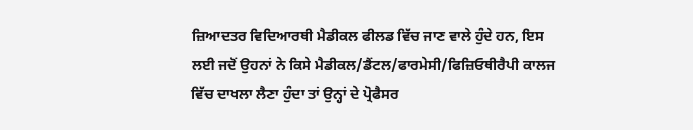ਜ਼ਿਆਦਤਰ ਵਿਦਿਆਰਥੀ ਮੈਡੀਕਲ ਫੀਲਡ ਵਿੱਚ ਜਾਣ ਵਾਲੇ ਹੁੰਦੇ ਹਨ, ਇਸ ਲਈ ਜਦੋਂ ਉਹਨਾਂ ਨੇ ਕਿਸੇ ਮੈਡੀਕਲ/ਡੈਂਟਲ/ਫਾਰਮੇਸੀ/ਫਿਜ਼ਿਓਥੀਰੈਪੀ ਕਾਲਜ ਵਿੱਚ ਦਾਖਲਾ ਲੈਣਾ ਹੁੰਦਾ ਤਾਂ ਉਨ੍ਹਾਂ ਦੇ ਪ੍ਰੋਫੈਸਰ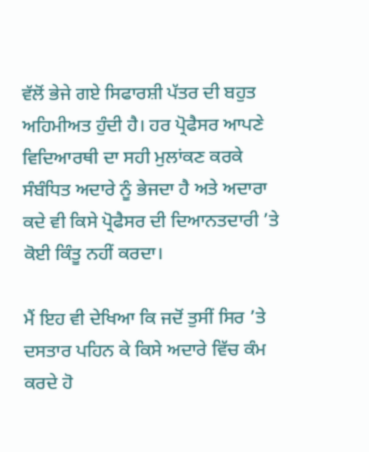ਵੱਲੋਂ ਭੇਜੇ ਗਏ ਸਿਫਾਰਸ਼ੀ ਪੱਤਰ ਦੀ ਬਹੁਤ ਅਹਿਮੀਅਤ ਹੁੰਦੀ ਹੈ। ਹਰ ਪ੍ਰੋਫੈਸਰ ਆਪਣੇ ਵਿਦਿਆਰਥੀ ਦਾ ਸਹੀ ਮੁਲਾਂਕਣ ਕਰਕੇ ਸੰਬੰਧਿਤ ਅਦਾਰੇ ਨੂੰ ਭੇਜਦਾ ਹੈ ਅਤੇ ਅਦਾਰਾ ਕਦੇ ਵੀ ਕਿਸੇ ਪ੍ਰੋਫੈਸਰ ਦੀ ਦਿਆਨਤਦਾਰੀ ’ਤੇ ਕੋਈ ਕਿੰਤੂ ਨਹੀਂ ਕਰਦਾ।

ਮੈਂ ਇਹ ਵੀ ਦੇਖਿਆ ਕਿ ਜਦੋਂ ਤੁਸੀਂ ਸਿਰ ’ਤੇ ਦਸਤਾਰ ਪਹਿਨ ਕੇ ਕਿਸੇ ਅਦਾਰੇ ਵਿੱਚ ਕੰਮ ਕਰਦੇ ਹੋ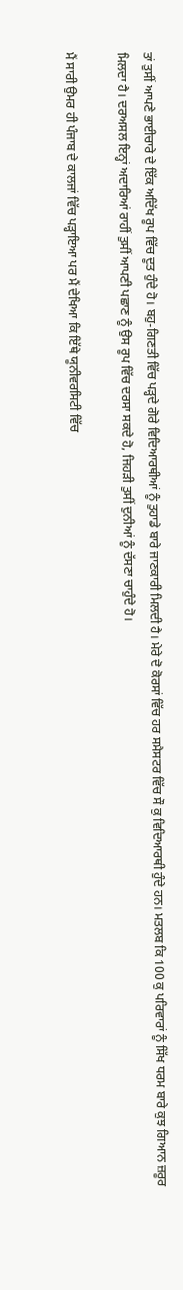ਤਾਂ ਤੁਸੀਂ ਆਪਣੇ ਭਾਈਚਾਰੇ ਦੇ ਇੱਕ ਅਦਿੱਖ ਰੂਪ ਵਿੱਚ ਦੂਤ ਹੁੰਦੇ ਹੋ। ਬਹੁ-ਗਿਣਤੀ ਵਿੱਚ ਪੜ੍ਹਦੇ ਗੋਰੇ ਵਿਦਿਆਰਥੀਆਂ ਨੂੰ ਤੁਹਾਡੇ ਬਾਰੇ ਜਾਣਕਾਰੀ ਮਿਲਦੀ ਹੈ। ਮੇਰੇ ਦੋ ਕੋਰਸਾਂ ਵਿੱਚ ਹਰ ਸਮੈਸਟਰ ਵਿੱਚ ਸੌ ਕੁ ਵਿਦਿਆਰਥੀ ਹੁੰਦੇ ਹਨ। ਮਤਲਬ ਕਿ 100 ਕੁ ਪਰਿਵਾਰਾਂ ਨੂੰ ਸਿੱਖ ਧਰਮ ਬਾਰੇ ਕੁਝ ਗਿਆਨ ਜ਼ਰੂਰ ਮਿਲਦਾ ਹੈ। ਦਰਅਸਲ ਇਨ੍ਹਾਂ ਅਦਾਰਿਆਂ ਰਾਹੀਂ ਤੁਸੀਂ ਆਪਣੀ ਪਛਾਣ ਨੂੰ ਉਸ ਰੂਪ ਵਿੱਚ ਦਰਸਾ ਸਕਦੇ ਹੋ, ਜਿਹੜੀ ਤੁਸੀਂ ਦੁਨੀਆਂ ਨੂੰ ਦੱਸਣਾ ਚਾਹੁੰਦੇ ਹੋ।

ਮੈਂ ਸਾਰੀ ਉਮਰ ਹੀ ਪੰਜਾਬ ਦੇ ਕਾਲਜਾਂ ਵਿੱਚ ਪੜ੍ਹਾਇਆ ਪਰ ਮੈਂ ਦੇਖਿਆ ਕਿ ਇੱਥੇ ਯੂਨੀਵਰਸਿਟੀ ਵਿੱਚ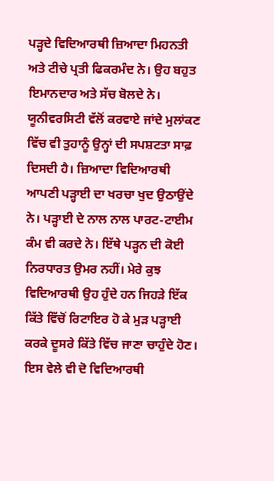ਪੜ੍ਹਦੇ ਵਿਦਿਆਰਥੀ ਜ਼ਿਆਦਾ ਮਿਹਨਤੀ ਅਤੇ ਟੀਚੇ ਪ੍ਰਤੀ ਫਿਕਰਮੰਦ ਨੇ। ਉਹ ਬਹੁਤ ਇਮਾਨਦਾਰ ਅਤੇ ਸੱਚ ਬੋਲਦੇ ਨੇ। ਯੂਨੀਵਰਸਿਟੀ ਵੱਲੋਂ ਕਰਵਾਏ ਜਾਂਦੇ ਮੁਲਾਂਕਣ ਵਿੱਚ ਵੀ ਤੁਹਾਨੂੰ ਉਨ੍ਹਾਂ ਦੀ ਸਪਸ਼ਟਤਾ ਸਾਫ਼ ਦਿਸਦੀ ਹੈ। ਜ਼ਿਆਦਾ ਵਿਦਿਆਰਥੀ ਆਪਣੀ ਪੜ੍ਹਾਈ ਦਾ ਖਰਚਾ ਖੁਦ ਉਠਾਉਂਦੇ ਨੇ। ਪੜ੍ਹਾਈ ਦੇ ਨਾਲ ਨਾਲ ਪਾਰਟ-ਟਾਈਮ ਕੰਮ ਵੀ ਕਰਦੇ ਨੇ। ਇੱਥੇ ਪੜ੍ਹਨ ਦੀ ਕੋਈ ਨਿਰਧਾਰਤ ਉਮਰ ਨਹੀਂ। ਮੇਰੇ ਕੁਝ ਵਿਦਿਆਰਥੀ ਉਹ ਹੁੰਦੇ ਹਨ ਜਿਹੜੇ ਇੱਕ ਕਿੱਤੇ ਵਿੱਚੋਂ ਰਿਟਾਇਰ ਹੋ ਕੇ ਮੁੜ ਪੜ੍ਹਾਈ ਕਰਕੇ ਦੂਸਰੇ ਕਿੱਤੇ ਵਿੱਚ ਜਾਣਾ ਚਾਹੁੰਦੇ ਹੋਣ। ਇਸ ਵੇਲੇ ਵੀ ਦੋ ਵਿਦਿਆਰਥੀ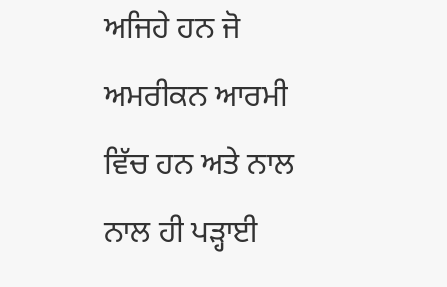ਅਜਿਹੇ ਹਨ ਜੋ ਅਮਰੀਕਨ ਆਰਮੀ ਵਿੱਚ ਹਨ ਅਤੇ ਨਾਲ ਨਾਲ ਹੀ ਪੜ੍ਹਾਈ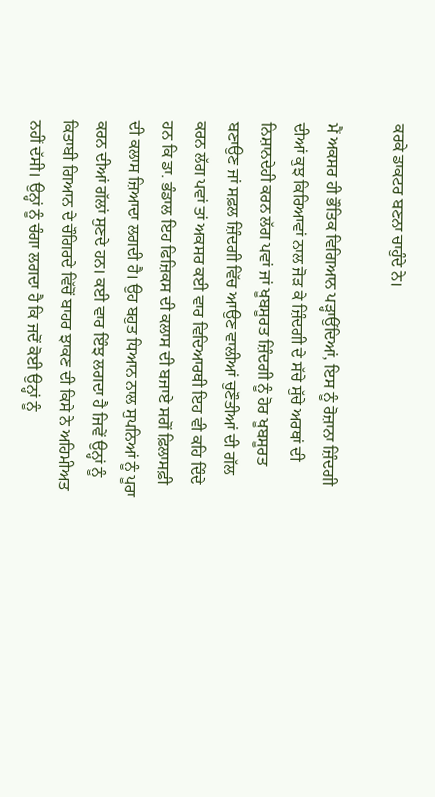ਕਰਕੇ ਡਾਕਟਰ ਬਣਨਾ ਚਾਹੁੰਦੇ ਨੇ।

ਮੈਂ ਅਕਸਰ ਹੀ ਭੌਤਿਕ ਵਿਗਿਆਨ ਪੜ੍ਹਾਉਂਦਿਆਂ, ਇਸ ਨੂੰ ਰੋਜ਼ਾਨਾ ਜ਼ਿੰਦਗੀ ਦੀਆਂ ਕੁਝ ਕਿਰਿਆਵਾਂ ਨਾਲ ਜੋੜ ਕੇ ਜ਼ਿੰਦਗੀ ਦੇ ਸੱਚੇ ਸੁੱਚੇ ਅਰਥਾਂ ਦੀ ਨਿਸ਼ਾਨਦੇਹੀ ਕਰਨ ਲੱਗ ਪਵਾਂ ਜਾਂ ਖੂਬਸੂਰਤ ਜ਼ਿੰਦਗੀ ਨੂੰ ਹੋਰ ਖੂਬਸੂਰਤ ਬਣਾਉਣ ਜਾਂ ਸਫ਼ਲ ਜ਼ਿੰਦਗੀ ਵਿੱਚ ਆਉਣ ਵਾਲੀਆਂ ਚੁਣੌਤੀਆਂ ਦੀ ਗੱਲ ਕਰਨ ਲੱਗ ਪਵਾਂ ਤਾਂ ਅਕਸਰ ਕਈ ਵਾਰ ਵਿਦਿਆਰਥੀ ਇਹ ਵੀ ਕਹਿ ਦਿੰਦੇ ਹਨ ਕਿ ਡਾ. ਭੰਡਾਲ ਇਹ ਫਿਜ਼ਿਕਸ ਦੀ ਕਲਾਸ ਦੀ ਬਜਾਏ ਸਗੋਂ ਫ਼ਿਲਾਸਫ਼ੀ ਦੀ ਕਲਾਸ ਜ਼ਿਆਦਾ ਲਗਦੀ ਹੈ। ਉਹ ਬਹੁਤ ਧਿਆਨ ਨਾਲ ਸੁਪਨਿਆਂ ਨੂੰ ਪੂਰਾ ਕਰਨ ਦੀਆਂ ਗੱਲਾਂ ਸੁਣਦੇ ਹਨ। ਕਈ ਵਾਰ ਇੰਝ ਲਗਦਾ ਹੈ ਜਿਵੇਂ ਉਨ੍ਹਾਂ ਨੂੰ ਕਿਤਾਬੀ ਗਿਆਨ ਦੇ ਚੌਗਿਰਦੇ ਵਿੱਚੋਂ ਬਾਹਰ ਝਾਕਣ ਦੀ ਕਿਸੇ ਨੇ ਅਹਿਮੀਅਤ ਨਹੀਂ ਦੱਸੀ। ਉਨ੍ਹਾਂ ਨੂੰ ਚੰਗਾ ਲਗਦਾ ਹੈ ਕਿ ਜਦੋਂ ਕੋਈ ਉਨ੍ਹਾਂ ਨੂੰ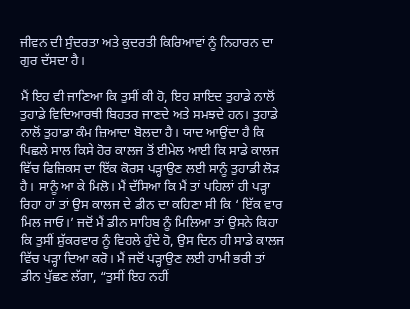ਜੀਵਨ ਦੀ ਸੁੰਦਰਤਾ ਅਤੇ ਕੁਦਰਤੀ ਕਿਰਿਆਵਾਂ ਨੂੰ ਨਿਹਾਰਨ ਦਾ ਗੁਰ ਦੱਸਦਾ ਹੈ।

ਮੈਂ ਇਹ ਵੀ ਜਾਣਿਆ ਕਿ ਤੁਸੀਂ ਕੀ ਹੋ, ਇਹ ਸ਼ਾਇਦ ਤੁਹਾਡੇ ਨਾਲੋਂ ਤੁਹਾਡੇ ਵਿਦਿਆਰਥੀ ਬਿਹਤਰ ਜਾਣਦੇ ਅਤੇ ਸਮਝਦੇ ਹਨ। ਤੁਹਾਡੇ ਨਾਲੋਂ ਤੁਹਾਡਾ ਕੰਮ ਜ਼ਿਆਦਾ ਬੋਲਦਾ ਹੈ। ਯਾਦ ਆਉਂਦਾ ਹੈ ਕਿ ਪਿਛਲੇ ਸਾਲ ਕਿਸੇ ਹੋਰ ਕਾਲਜ ਤੋਂ ਈਮੇਲ ਆਈ ਕਿ ਸਾਡੇ ਕਾਲਜ ਵਿੱਚ ਫਿਜ਼ਿਕਸ ਦਾ ਇੱਕ ਕੋਰਸ ਪੜ੍ਹਾਉਣ ਲਈ ਸਾਨੂੰ ਤੁਹਾਡੀ ਲੋੜ ਹੈ। ਸਾਨੂੰ ਆ ਕੇ ਮਿਲੋ। ਮੈਂ ਦੱਸਿਆ ਕਿ ਮੈਂ ਤਾਂ ਪਹਿਲਾਂ ਹੀ ਪੜ੍ਹਾ ਰਿਹਾ ਹਾਂ ਤਾਂ ਉਸ ਕਾਲਜ ਦੇ ਡੀਨ ਦਾ ਕਹਿਣਾ ਸੀ ਕਿ ‘ ਇੱਕ ਵਾਰ ਮਿਲ ਜਾਓ।’ ਜਦੋਂ ਮੈਂ ਡੀਨ ਸਾਹਿਬ ਨੂੰ ਮਿਲਿਆ ਤਾਂ ਉਸਨੇ ਕਿਹਾ ਕਿ ਤੁਸੀਂ ਸ਼ੁੱਕਰਵਾਰ ਨੂੰ ਵਿਹਲੇ ਹੁੰਦੇ ਹੋ, ਉਸ ਦਿਨ ਹੀ ਸਾਡੇ ਕਾਲਜ ਵਿੱਚ ਪੜ੍ਹਾ ਦਿਆ ਕਰੋ। ਮੈਂ ਜਦੋਂ ਪੜ੍ਹਾਉਣ ਲਈ ਹਾਮੀ ਭਰੀ ਤਾਂ ਡੀਨ ਪੁੱਛਣ ਲੱਗਾ, “ਤੁਸੀਂ ਇਹ ਨਹੀਂ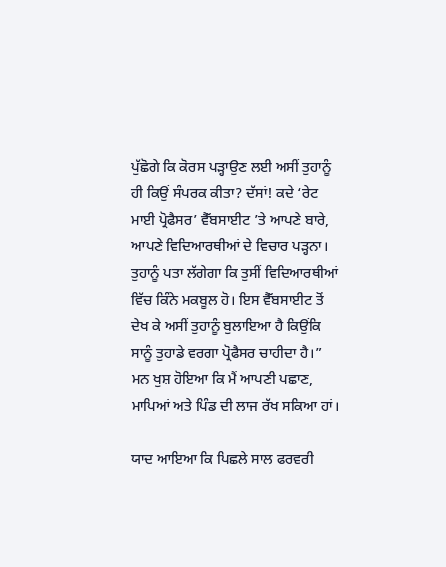ਪੁੱਛੋਗੇ ਕਿ ਕੋਰਸ ਪੜ੍ਹਾਉਣ ਲਈ ਅਸੀਂ ਤੁਹਾਨੂੰ ਹੀ ਕਿਉਂ ਸੰਪਰਕ ਕੀਤਾ? ਦੱਸਾਂ! ਕਦੇ ‘ਰੇਟ ਮਾਈ ਪ੍ਰੋਫੈਸਰ’ ਵੈੱਬਸਾਈਟ ’ਤੇ ਆਪਣੇ ਬਾਰੇ, ਆਪਣੇ ਵਿਦਿਆਰਥੀਆਂ ਦੇ ਵਿਚਾਰ ਪੜ੍ਹਨਾ। ਤੁਹਾਨੂੰ ਪਤਾ ਲੱਗੇਗਾ ਕਿ ਤੁਸੀਂ ਵਿਦਿਆਰਥੀਆਂ ਵਿੱਚ ਕਿੰਨੇ ਮਕਬੂਲ ਹੋ। ਇਸ ਵੈੱਬਸਾਈਟ ਤੋਂ ਦੇਖ ਕੇ ਅਸੀਂ ਤੁਹਾਨੂੰ ਬੁਲਾਇਆ ਹੈ ਕਿਉਂਕਿ ਸਾਨੂੰ ਤੁਹਾਡੇ ਵਰਗਾ ਪ੍ਰੋਫੈਸਰ ਚਾਹੀਦਾ ਹੈ।” ਮਨ ਖੁਸ਼ ਹੋਇਆ ਕਿ ਮੈਂ ਆਪਣੀ ਪਛਾਣ, ਮਾਪਿਆਂ ਅਤੇ ਪਿੰਡ ਦੀ ਲਾਜ ਰੱਖ ਸਕਿਆ ਹਾਂ।

ਯਾਦ ਆਇਆ ਕਿ ਪਿਛਲੇ ਸਾਲ ਫਰਵਰੀ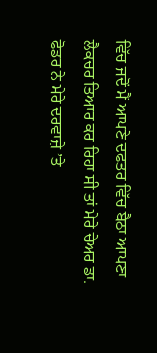ਵਿੱਚ ਜਦੋਂ ਮੈਂ ਆਪਣੇ ਦਫਤਰ ਵਿੱਚ ਬੈਠਾ ਆਪਣਾ ਲੈਕਚਰ ਤਿਆਰ ਕਰ ਰਿਹਾ ਸੀ ਤਾਂ ਮੇਰੇ ਚੇਅਰ ਡਾ. ਫੋਡਰ ਨੇ ਮੇਰੇ ਦਰਵਾਜ਼ੇ ’ਤੇ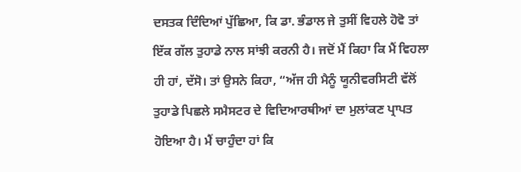ਦਸਤਕ ਦਿੰਦਿਆਂ ਪੁੱਛਿਆ, ਕਿ ਡਾ. ਭੰਡਾਲ ਜੇ ਤੁਸੀਂ ਵਿਹਲੇ ਹੋਵੋ ਤਾਂ ਇੱਕ ਗੱਲ ਤੁਹਾਡੇ ਨਾਲ ਸਾਂਝੀ ਕਰਨੀ ਹੈ। ਜਦੋਂ ਮੈਂ ਕਿਹਾ ਕਿ ਮੈਂ ਵਿਹਲਾ ਹੀ ਹਾਂ, ਦੱਸੋ। ਤਾਂ ਉਸਨੇ ਕਿਹਾ, “ਅੱਜ ਹੀ ਮੈਨੂੰ ਯੂਨੀਵਰਸਿਟੀ ਵੱਲੋਂ ਤੁਹਾਡੇ ਪਿਛਲੇ ਸਮੈਸਟਰ ਦੇ ਵਿਦਿਆਰਥੀਆਂ ਦਾ ਮੁਲਾਂਕਣ ਪ੍ਰਾਪਤ ਹੋਇਆ ਹੈ। ਮੈਂ ਚਾਹੁੰਦਾ ਹਾਂ ਕਿ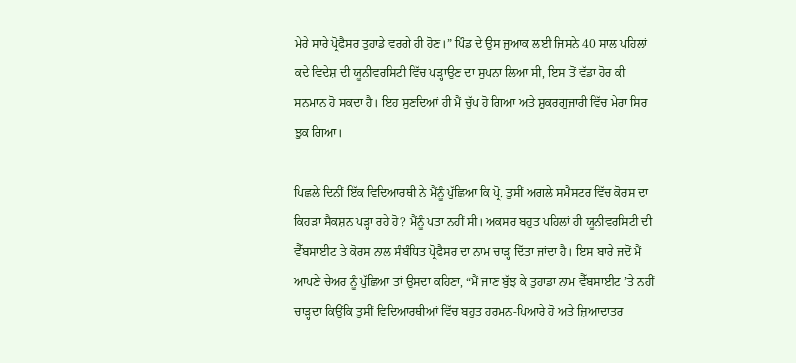ਮੇਰੇ ਸਾਰੇ ਪ੍ਰੋਫੈਸਰ ਤੁਹਾਡੇ ਵਰਗੇ ਹੀ ਹੋਣ।” ਪਿੰਡ ਦੇ ਉਸ ਜੁਆਕ ਲਈ ਜਿਸਨੇ 40 ਸਾਲ ਪਹਿਲਾਂ ਕਦੇ ਵਿਦੇਸ਼ ਦੀ ਯੂਨੀਵਰਸਿਟੀ ਵਿੱਚ ਪੜ੍ਹਾਉਣ ਦਾ ਸੁਪਨਾ ਲਿਆ ਸੀ, ਇਸ ਤੋਂ ਵੱਡਾ ਹੋਰ ਕੀ ਸਨਮਾਨ ਹੋ ਸਕਦਾ ਹੈ। ਇਹ ਸੁਣਦਿਆਂ ਹੀ ਮੈਂ ਚੁੱਪ ਹੋ ਗਿਆ ਅਤੇ ਸ਼ੁਕਰਗੁਜਾਰੀ ਵਿੱਚ ਮੇਰਾ ਸਿਰ ਝੁਕ ਗਿਆ।

ਪਿਛਲੇ ਦਿਨੀਂ ਇੱਕ ਵਿਦਿਆਰਥੀ ਨੇ ਮੈਂਨੂੰ ਪੁੱਛਿਆ ਕਿ ਪ੍ਰੋ. ਤੁਸੀਂ ਅਗਲੇ ਸਮੈਸਟਰ ਵਿੱਚ ਕੋਰਸ ਦਾ ਕਿਹੜਾ ਸੈਕਸ਼ਨ ਪੜ੍ਹਾ ਰਹੇ ਹੋ? ਮੈਂਨੂੰ ਪਤਾ ਨਹੀਂ ਸੀ। ਅਕਸਰ ਬਹੁਤ ਪਹਿਲਾਂ ਹੀ ਯੂਨੀਵਰਸਿਟੀ ਦੀ ਵੈੱਬਸਾਈਟ ਤੇ ਕੋਰਸ ਨਾਲ ਸੰਬੰਧਿਤ ਪ੍ਰੋਫੈਸਰ ਦਾ ਨਾਮ ਚਾੜ੍ਹ ਦਿੱਤਾ ਜਾਂਦਾ ਹੈ। ਇਸ ਬਾਰੇ ਜਦੋਂ ਮੈਂ ਆਪਣੇ ਚੇਅਰ ਨੂੰ ਪੁੱਛਿਆ ਤਾਂ ਉਸਦਾ ਕਹਿਣਾ, “ਮੈਂ ਜਾਣ ਬੁੱਝ ਕੇ ਤੁਹਾਡਾ ਨਾਮ ਵੈੱਬਸਾਈਟ ’ਤੇ ਨਹੀਂ ਚਾੜ੍ਹਦਾ ਕਿਉਂਕਿ ਤੁਸੀਂ ਵਿਦਿਆਰਥੀਆਂ ਵਿੱਚ ਬਹੁਤ ਹਰਮਨ-ਪਿਆਰੇ ਹੋ ਅਤੇ ਜ਼ਿਆਦਾਤਰ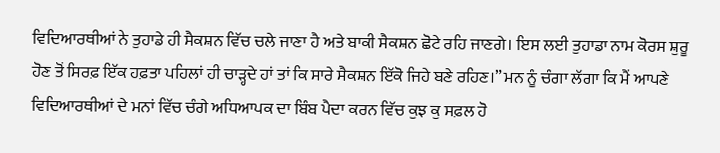ਵਿਦਿਆਰਥੀਆਂ ਨੇ ਤੁਹਾਡੇ ਹੀ ਸੈਕਸ਼ਨ ਵਿੱਚ ਚਲੇ ਜਾਣਾ ਹੈ ਅਤੇ ਬਾਕੀ ਸੈਕਸ਼ਨ ਛੋਟੇ ਰਹਿ ਜਾਣਗੇ। ਇਸ ਲਈ ਤੁਹਾਡਾ ਨਾਮ ਕੋਰਸ ਸ਼ੁਰੂ ਹੋਣ ਤੋਂ ਸਿਰਫ਼ ਇੱਕ ਹਫ਼ਤਾ ਪਹਿਲਾਂ ਹੀ ਚਾੜ੍ਹਦੇ ਹਾਂ ਤਾਂ ਕਿ ਸਾਰੇ ਸੈਕਸ਼ਨ ਇੱਕੋ ਜਿਹੇ ਬਣੇ ਰਹਿਣ।” ਮਨ ਨੂੰ ਚੰਗਾ ਲੱਗਾ ਕਿ ਮੈਂ ਆਪਣੇ ਵਿਦਿਆਰਥੀਆਂ ਦੇ ਮਨਾਂ ਵਿੱਚ ਚੰਗੇ ਅਧਿਆਪਕ ਦਾ ਬਿੰਬ ਪੈਦਾ ਕਰਨ ਵਿੱਚ ਕੁਝ ਕੁ ਸਫ਼ਲ ਹੋ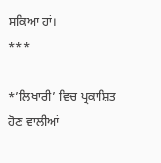ਸਕਿਆ ਹਾਂ।
***

*’ਲਿਖਾਰੀ’ ਵਿਚ ਪ੍ਰਕਾਸ਼ਿਤ ਹੋਣ ਵਾਲੀਆਂ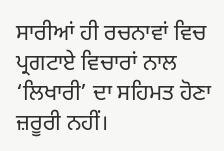ਸਾਰੀਆਂ ਹੀ ਰਚਨਾਵਾਂ ਵਿਚ ਪ੍ਰਗਟਾਏ ਵਿਚਾਰਾਂ ਨਾਲ ‘ਲਿਖਾਰੀ’ ਦਾ ਸਹਿਮਤ ਹੋਣਾ ਜ਼ਰੂਰੀ ਨਹੀਂ।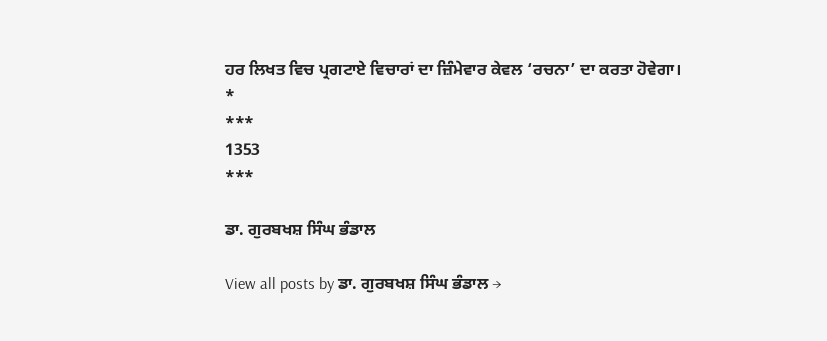ਹਰ ਲਿਖਤ ਵਿਚ ਪ੍ਰਗਟਾਏ ਵਿਚਾਰਾਂ ਦਾ ਜ਼ਿੰਮੇਵਾਰ ਕੇਵਲ ‘ਰਚਨਾ’ ਦਾ ਕਰਤਾ ਹੋਵੇਗਾ।
*
***
1353
***

ਡਾ. ਗੁਰਬਖਸ਼ ਸਿੰਘ ਭੰਡਾਲ

View all posts by ਡਾ. ਗੁਰਬਖਸ਼ ਸਿੰਘ ਭੰਡਾਲ →